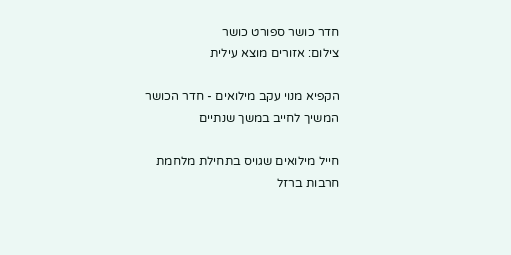חדר כושר ספורט כושר
צילום: אזורים מוצא עילית

הקפיא מנוי עקב מילואים - חדר הכושר המשיך לחייב במשך שנתיים

חייל מילואים שגויס בתחילת מלחמת חרבות ברזל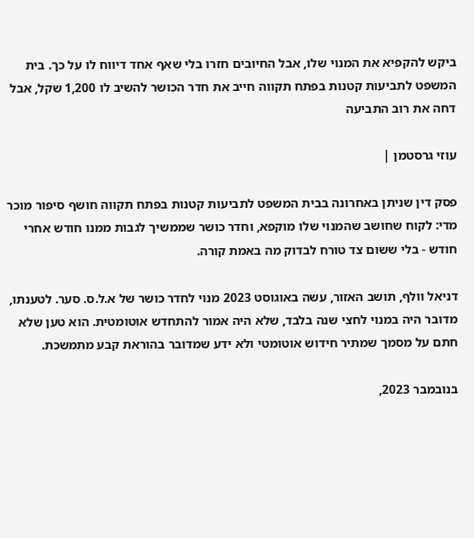ביקש להקפיא את המנוי שלו, אבל החיובים חזרו בלי שאף אחד דיווח לו על כך. בית המשפט לתביעות קטנות בפתח תקווה חייב את חדר הכושר להשיב לו 1,200 שקל, אבל דחה את רוב התביעה

עוזי גרסטמן |

פסק דין שניתן באחרונה בבית המשפט לתביעות קטנות בפתח תקווה חושף סיפור מוכר מדי: לקוח שחושב שהמנוי שלו מוקפא, וחדר כושר שממשיך לגבות ממנו חודש אחרי חודש - בלי ששום צד טורח לבדוק מה באמת קורה.

דניאל וולף, תושב האזור, עשה באוגוסט 2023 מנוי לחדר כושר של א.ל.ס. סער. לטענתו, מדובר היה במנוי לחצי שנה בלבד, שלא היה אמור להתחדש אוטומטית. הוא טען שלא חתם על מסמך שמתיר חידוש אוטומטי ולא ידע שמדובר בהוראת קבע מתמשכת.

בנובמבר 2023,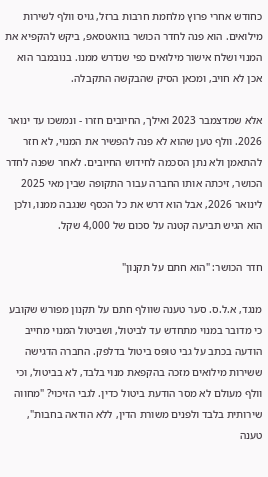כחודש אחרי פרוץ מלחמת חרבות ברזל, גויס וולף לשירות מילואים. הוא פנה לחדר הכושר בוואטסאפ, ביקש להקפיא את המנוי ושלח אישור מילואים כפי שנדרש ממנו. בנובמבר הוא אכן לא חויב, ומכאן הסיק שהבקשה התקבלה.

אלא שמדצמבר 2023 ואילך, החיובים חזרו - ונמשכו עד ינואר 2026. וולף טען שהוא לא פנה להפשיר את המנוי, לא חזר להתאמן ולא נתן הסכמה לחידוש החיובים. לאחר שפנה לחדר הכושר, זיכתה אותו החברה עבור התקופה שבין מאי 2025 לינואר 2026, אבל הוא דרש את כל הכסף שנגבה ממנו, ולכן הוא הגיש תביעה קטנה על סכום של 4,000 שקל.

חדר הכושר: "הוא חתם על תקנון"

מנגד, א.ל.ס. סער טענה שוולף חתם על תקנון מפורש שקובע כי מדובר במנוי מתחדש עד לביטול, ושביטול המנוי מחייב הודעה בכתב על גבי טופס ביטול בדלפק. החברה הדגישה ששירות מילואים מזכה בהקפאת מנוי בלבד, לא בביטול, וכי וולף מעולם לא מסר הודעת ביטול כדין. לגבי הזיכוי? "מחווה שירותית בלבד ולפנים משורת הדין, ללא הודאה בחבות", טענה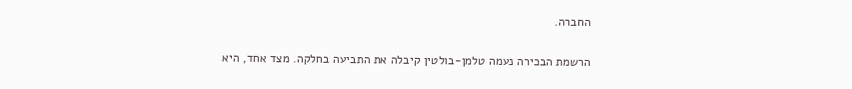החברה.

הרשמת הבכירה נעמה טלמן-בולטין קיבלה את התביעה בחלקה. מצד אחד, היא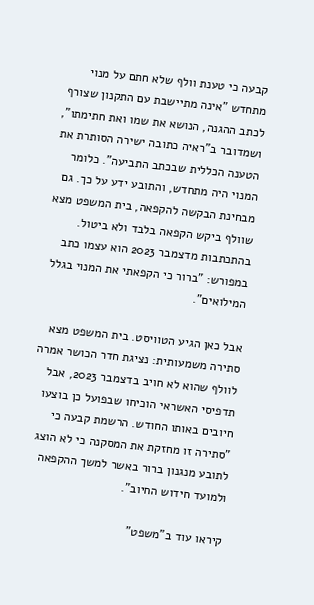קבעה כי טענת וולף שלא חתם על מנוי מתחדש "אינה מתיישבת עם התקנון שצורף לכתב ההגנה, הנושא את שמו ואת חתימתו", ושמדובר ב"ראיה כתובה ישירה הסותרת את הטענה הכללית שבכתב התביעה". כלומר המנוי היה מתחדש, והתובע ידע על כך. גם מבחינת הבקשה להקפאה, בית המשפט מצא שוולף ביקש הקפאה בלבד ולא ביטול. בהתכתבות מדצמבר 2023 הוא עצמו כתב במפורש: "ברור כי הקפאתי את המנוי בגלל המילואים".

אבל כאן הגיע הטוויסט. בית המשפט מצא סתירה משמעותית: נציגת חדר הכושר אמרה לוולף שהוא לא חויב בדצמבר 2023, אבל תדפיסי האשראי הוכיחו שבפועל כן בוצעו חיובים באותו החודש. הרשמת קבעה כי "סתירה זו מחזקת את המסקנה כי לא הוצג לתובע מנגנון ברור באשר למשך ההקפאה ולמועד חידוש החיוב".

קיראו עוד ב"משפט"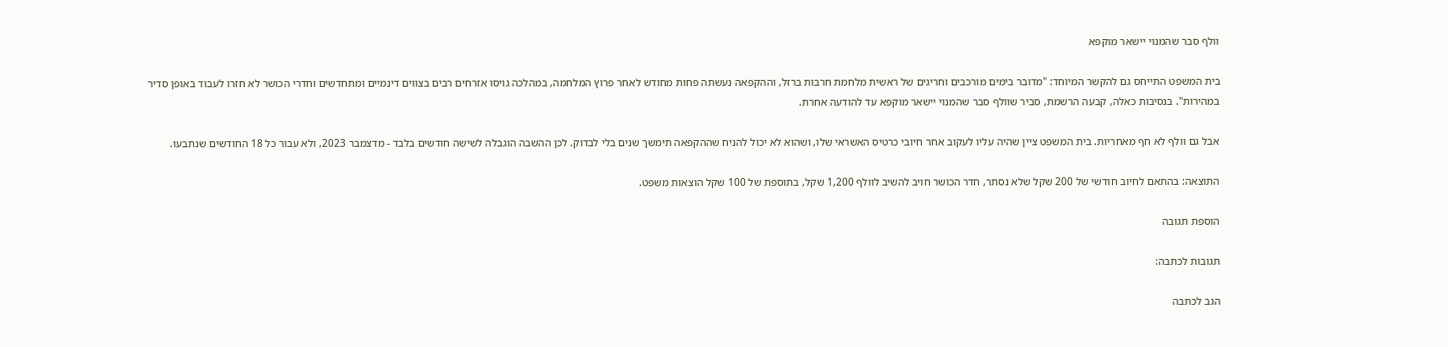וולף סבר שהמנוי יישאר מוקפא

בית המשפט התייחס גם להקשר המיוחד: "מדובר בימים מורכבים וחריגים של ראשית מלחמת חרבות ברזל, וההקפאה נעשתה פחות מחודש לאחר פרוץ המלחמה, במהלכה גויסו אזרחים רבים בצווים דינמיים ומתחדשים וחדרי הכושר לא חזרו לעבוד באופן סדיר במהירות". בנסיבות כאלה, קבעה הרשמת, סביר שוולף סבר שהמנוי יישאר מוקפא עד להודעה אחרת.

אבל גם וולף לא חף מאחריות. בית המשפט ציין שהיה עליו לעקוב אחר חיובי כרטיס האשראי שלו, ושהוא לא יכול להניח שההקפאה תימשך שנים בלי לבדוק. לכן ההשבה הוגבלה לשישה חודשים בלבד - מדצמבר 2023, ולא עבור כל 18 החודשים שנתבעו.

התוצאה: בהתאם לחיוב חודשי של 200 שקל שלא נסתר, חדר הכושר חויב להשיב לוולף 1,200 שקל, בתוספת של 100 שקל הוצאות משפט.

הוספת תגובה

תגובות לכתבה:

הגב לכתבה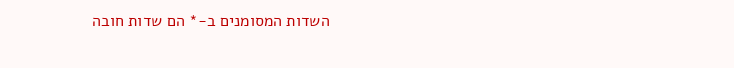השדות המסומנים ב-* הם שדות חובה